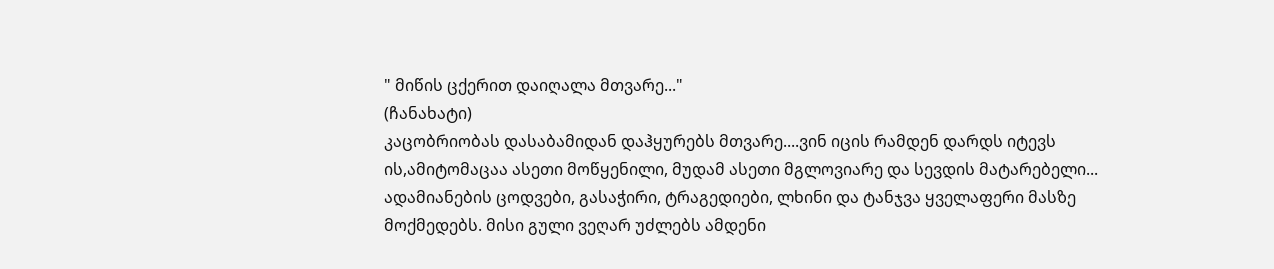" მიწის ცქერით დაიღალა მთვარე..."
(ჩანახატი)
კაცობრიობას დასაბამიდან დაჰყურებს მთვარე....ვინ იცის რამდენ დარდს იტევს ის,ამიტომაცაა ასეთი მოწყენილი, მუდამ ასეთი მგლოვიარე და სევდის მატარებელი... ადამიანების ცოდვები, გასაჭირი, ტრაგედიები, ლხინი და ტანჯვა ყველაფერი მასზე მოქმედებს. მისი გული ვეღარ უძლებს ამდენი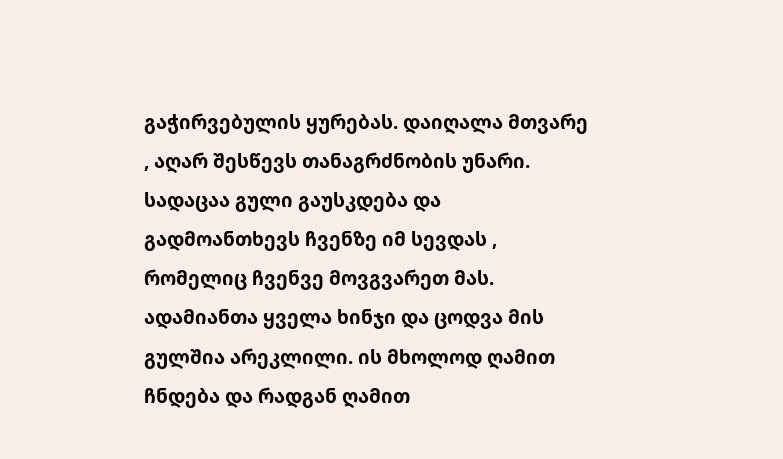გაჭირვებულის ყურებას. დაიღალა მთვარე , აღარ შესწევს თანაგრძნობის უნარი. სადაცაა გული გაუსკდება და გადმოანთხევს ჩვენზე იმ სევდას , რომელიც ჩვენვე მოვგვარეთ მას. ადამიანთა ყველა ხინჯი და ცოდვა მის გულშია არეკლილი. ის მხოლოდ ღამით ჩნდება და რადგან ღამით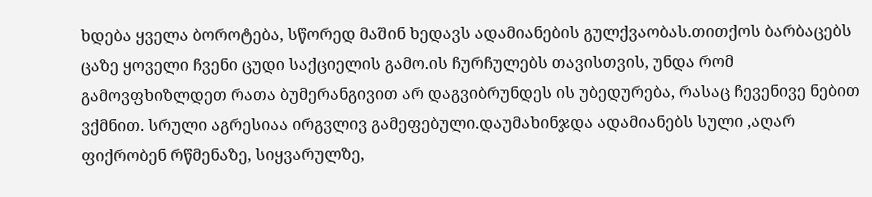ხდება ყველა ბოროტება, სწორედ მაშინ ხედავს ადამიანების გულქვაობას.თითქოს ბარბაცებს ცაზე ყოველი ჩვენი ცუდი საქციელის გამო.ის ჩურჩულებს თავისთვის, უნდა რომ გამოვფხიზლდეთ რათა ბუმერანგივით არ დაგვიბრუნდეს ის უბედურება, რასაც ჩევენივე ნებით ვქმნით. სრული აგრესიაა ირგვლივ გამეფებული.დაუმახინჯდა ადამიანებს სული ,აღარ ფიქრობენ რწმენაზე, სიყვარულზე,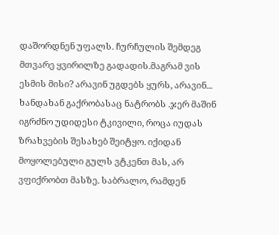დაშორდნენ უფალს. ჩურჩულის შემდეგ მთვარე ყვირილზე გადადის.მაგრამ ვის ესმის მისი? არავინ უგდებს ყურს, არავინ... ხანდახან გაქრობასაც ნატრობს .ჯერ მაშინ იგრძნო უდიდესი ტკივილი, როცა იუდას ზრახვების შესახებ შეიტყო. იქიდან მოყოლებული გულს ვტკენთ მას, არ ვფიქრობთ მასზე. საბრალო, რამდენ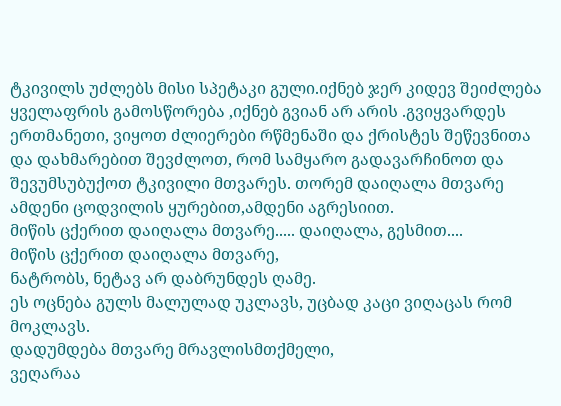ტკივილს უძლებს მისი სპეტაკი გული.იქნებ ჯერ კიდევ შეიძლება ყველაფრის გამოსწორება ,იქნებ გვიან არ არის .გვიყვარდეს ერთმანეთი, ვიყოთ ძლიერები რწმენაში და ქრისტეს შეწევნითა და დახმარებით შევძლოთ, რომ სამყარო გადავარჩინოთ და შევუმსუბუქოთ ტკივილი მთვარეს. თორემ დაიღალა მთვარე ამდენი ცოდვილის ყურებით,ამდენი აგრესიით.
მიწის ცქერით დაიღალა მთვარე..... დაიღალა, გესმით....
მიწის ცქერით დაიღალა მთვარე,
ნატრობს, ნეტავ არ დაბრუნდეს ღამე.
ეს ოცნება გულს მალულად უკლავს, უცბად კაცი ვიღაცას რომ მოკლავს.
დადუმდება მთვარე მრავლისმთქმელი,
ვეღარაა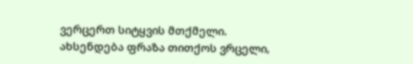ვერცერთ სიტყვის მთქმელი.
ახსენდება ფრაზა თითქოს ვრცელი,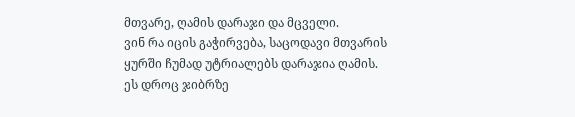მთვარე, ღამის დარაჯი და მცველი.
ვინ რა იცის გაჭირვება, საცოდავი მთვარის
ყურში ჩუმად უტრიალებს დარაჯია ღამის.
ეს დროც ჯიბრზე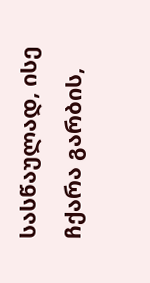სასწაულად, ისე ჩქარა გარბის,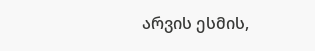არვის ესმის,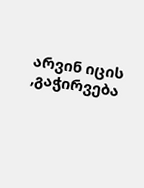არვინ იცის ,გაჭირვება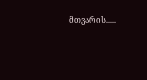მთვარის.....